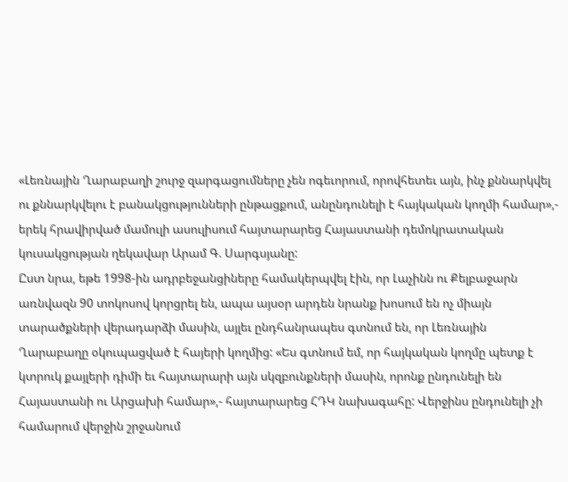«Լեռնային Ղարաբաղի շուրջ զարգացումները չեն ոգեւորում, որովհետեւ այն, ինչ քննարկվել ու քննարկվելու է բանակցությունների ընթացքում, անընդունելի է հայկական կողմի համար»,- երեկ հրավիրված մամուլի ասուլիսում հայտարարեց Հայաստանի դեմոկրատական կուսակցության ղեկավար Արամ Գ. Սարգսյանը:
Ըստ նրա, եթե 1998-ին ադրբեջանցիները համակերպվել էին, որ Լաչինն ու Քելբաջարն առնվազն 90 տոկոսով կորցրել են, ապա այսօր արդեն նրանք խոսում են ոչ միայն տարածքների վերադարձի մասին, այլեւ ընդհանրապես գտնում են, որ Լեռնային Ղարաբաղը օկուպացված է հայերի կողմից: «Ես գտնում եմ, որ հայկական կողմը պետք է կտրուկ քայլերի դիմի եւ հայտարարի այն սկզբունքների մասին, որոնք ընդունելի են Հայաստանի ու Արցախի համար»,- հայտարարեց ՀԴԿ նախագահը: Վերջինս ընդունելի չի համարում վերջին շրջանում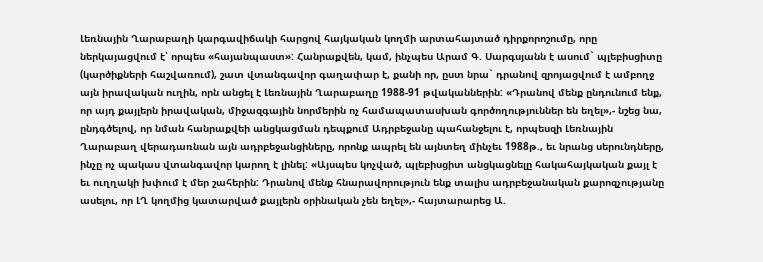Լեռնային Ղարաբաղի կարգավիճակի հարցով հայկական կողմի արտահայտած դիրքորոշումը, որը ներկայացվում է՝ որպես «հայանպաստ»: Հանրաքվեն, կամ, ինչպես Արամ Գ. Սարգսյանն է ասում` պլեբիսցիտը (կարծիքների հաշվառում), շատ վտանգավոր գաղափար է, քանի որ, ըստ նրա` դրանով զրոյացվում է ամբողջ այն իրավական ուղին, որն անցել է Լեռնային Ղարաբաղը 1988-91 թվականներին: «Դրանով մենք ընդունում ենք, որ այդ քայլերն իրավական, միջազգային նորմերին ոչ համապատասխան գործողություններ են եղել»,- նշեց նա, ընդգծելով, որ նման հանրաքվեի անցկացման դեպքում Ադրբեջանը պահանջելու է, որպեսզի Լեռնային Ղարաբաղ վերադառնան այն ադրբեջանցիները, որոնք ապրել են այնտեղ մինչեւ 1988թ., եւ նրանց սերունդները, ինչը ոչ պակաս վտանգավոր կարող է լինել: «Այսպես կոչված, պլեբիսցիտ անցկացնելը հակահայկական քայլ է եւ ուղղակի խփում է մեր շահերին: Դրանով մենք հնարավորություն ենք տալիս ադրբեջանական քարոզչությանը ասելու, որ ԼՂ կողմից կատարված քայլերն օրինական չեն եղել»,- հայտարարեց Ա.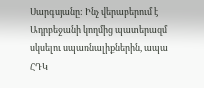Սարգսյանը: Ինչ վերաբերում է Ադրբեջանի կողմից պատերազմ սկսելու սպառնալիքներին, ապա ՀԴԿ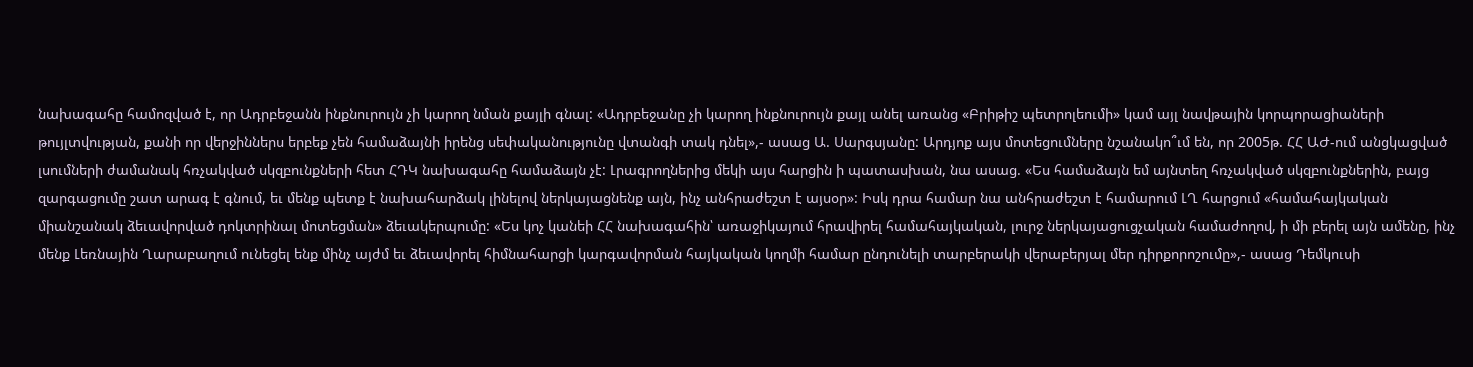նախագահը համոզված է, որ Ադրբեջանն ինքնուրույն չի կարող նման քայլի գնալ: «Ադրբեջանը չի կարող ինքնուրույն քայլ անել առանց «Բրիթիշ պետրոլեումի» կամ այլ նավթային կորպորացիաների թույլտվության, քանի որ վերջիններս երբեք չեն համաձայնի իրենց սեփականությունը վտանգի տակ դնել»,- ասաց Ա. Սարգսյանը: Արդյոք այս մոտեցումները նշանակո՞ւմ են, որ 2005թ. ՀՀ ԱԺ-ում անցկացված լսումների ժամանակ հռչակված սկզբունքների հետ ՀԴԿ նախագահը համաձայն չէ: Լրագրողներից մեկի այս հարցին ի պատասխան, նա ասաց. «Ես համաձայն եմ այնտեղ հռչակված սկզբունքներին, բայց զարգացումը շատ արագ է գնում, եւ մենք պետք է նախահարձակ լինելով ներկայացնենք այն, ինչ անհրաժեշտ է այսօր»: Իսկ դրա համար նա անհրաժեշտ է համարում ԼՂ հարցում «համահայկական միանշանակ ձեւավորված դոկտրինալ մոտեցման» ձեւակերպումը: «Ես կոչ կանեի ՀՀ նախագահին՝ առաջիկայում հրավիրել համահայկական, լուրջ ներկայացուցչական համաժողով, ի մի բերել այն ամենը, ինչ մենք Լեռնային Ղարաբաղում ունեցել ենք մինչ այժմ եւ ձեւավորել հիմնահարցի կարգավորման հայկական կողմի համար ընդունելի տարբերակի վերաբերյալ մեր դիրքորոշումը»,- ասաց Դեմկուսի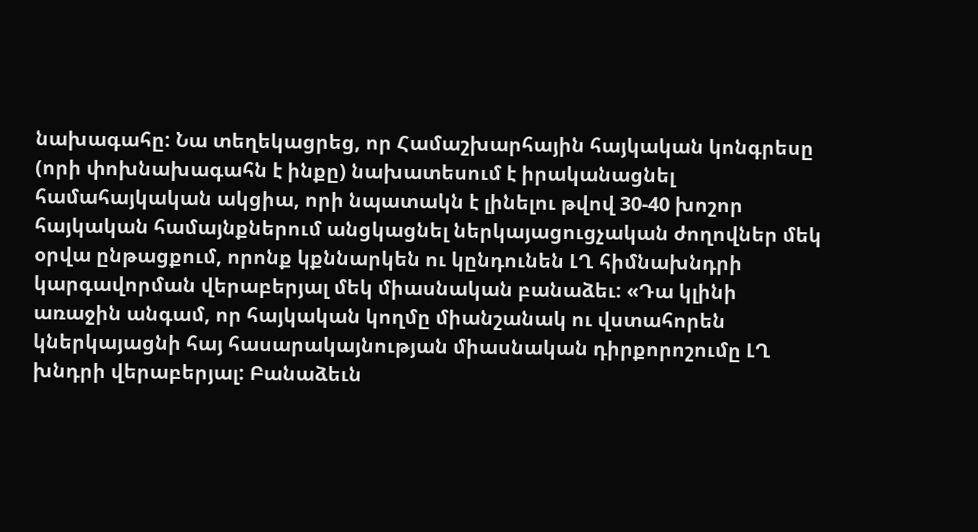նախագահը: Նա տեղեկացրեց, որ Համաշխարհային հայկական կոնգրեսը (որի փոխնախագահն է ինքը) նախատեսում է իրականացնել համահայկական ակցիա, որի նպատակն է լինելու թվով 30-40 խոշոր հայկական համայնքներում անցկացնել ներկայացուցչական ժողովներ մեկ օրվա ընթացքում, որոնք կքննարկեն ու կընդունեն ԼՂ հիմնախնդրի կարգավորման վերաբերյալ մեկ միասնական բանաձեւ: «Դա կլինի առաջին անգամ, որ հայկական կողմը միանշանակ ու վստահորեն կներկայացնի հայ հասարակայնության միասնական դիրքորոշումը ԼՂ խնդրի վերաբերյալ: Բանաձեւն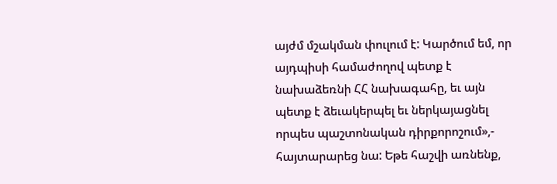այժմ մշակման փուլում է: Կարծում եմ, որ այդպիսի համաժողով պետք է նախաձեռնի ՀՀ նախագահը, եւ այն պետք է ձեւակերպել եւ ներկայացնել որպես պաշտոնական դիրքորոշում»,- հայտարարեց նա: Եթե հաշվի առնենք,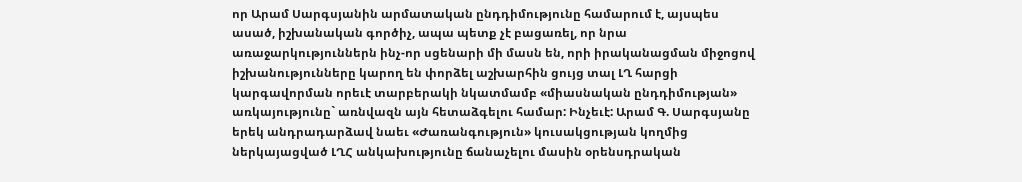որ Արամ Սարգսյանին արմատական ընդդիմությունը համարում է, այսպես ասած, իշխանական գործիչ, ապա պետք չէ բացառել, որ նրա առաջարկություններն ինչ-որ սցենարի մի մասն են, որի իրականացման միջոցով իշխանությունները կարող են փորձել աշխարհին ցույց տալ ԼՂ հարցի կարգավորման որեւէ տարբերակի նկատմամբ «միասնական ընդդիմության» առկայությունը` առնվազն այն հետաձգելու համար: Ինչեւէ: Արամ Գ. Սարգսյանը երեկ անդրադարձավ նաեւ «Ժառանգություն» կուսակցության կողմից ներկայացված ԼՂՀ անկախությունը ճանաչելու մասին օրենսդրական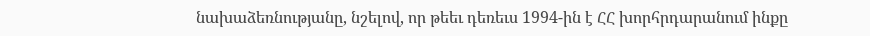նախաձեռնությանը, նշելով, որ թեեւ դեռեւս 1994-ին է ՀՀ խորհրդարանում ինքը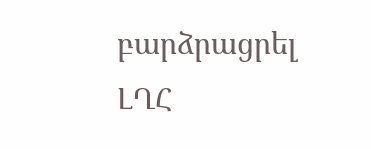բարձրացրել ԼՂՀ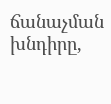ճանաչման խնդիրը,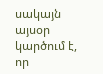սակայն այսօր կարծում է, որ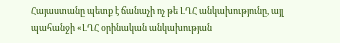Հայաստանը պետք է ճանաչի ոչ թե ԼՂՀ անկախությունը, այլ պահանջի «ԼՂՀ օրինական անկախության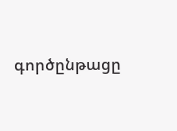գործընթացը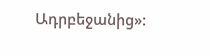Ադրբեջանից»: